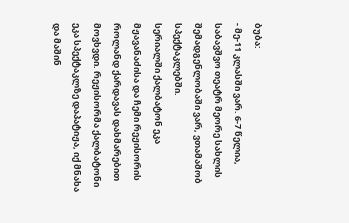ბუბა:
- მე-11 კლასში ვარ. 6-7 წელია, საბავშვო თეატრ მეორე სახლის შემადგენლობაში ვარ, ვთამაშობ სპექტაკლებში.
სერიალში ქალბატონ ეკა მჟავანაძისა და ჩემი რეჟისორის როლანდ ქარდავას დახმარებით მოვხვდი. რეჟისორმა ქალბატონი ეკა სპექტაკლზე დაპატიჟა, იქ მნახა და მაშინ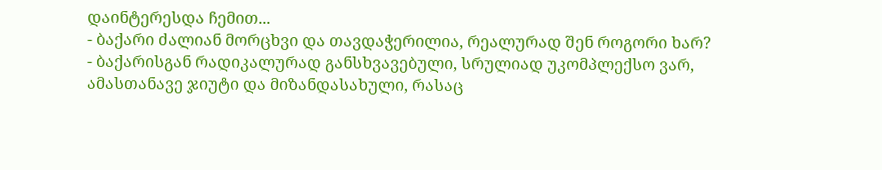დაინტერესდა ჩემით...
- ბაქარი ძალიან მორცხვი და თავდაჭერილია, რეალურად შენ როგორი ხარ?
- ბაქარისგან რადიკალურად განსხვავებული, სრულიად უკომპლექსო ვარ, ამასთანავე ჯიუტი და მიზანდასახული, რასაც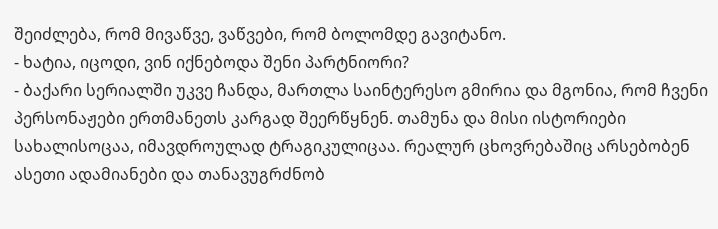შეიძლება, რომ მივაწვე, ვაწვები, რომ ბოლომდე გავიტანო.
- ხატია, იცოდი, ვინ იქნებოდა შენი პარტნიორი?
- ბაქარი სერიალში უკვე ჩანდა, მართლა საინტერესო გმირია და მგონია, რომ ჩვენი პერსონაჟები ერთმანეთს კარგად შეერწყნენ. თამუნა და მისი ისტორიები სახალისოცაა, იმავდროულად ტრაგიკულიცაა. რეალურ ცხოვრებაშიც არსებობენ ასეთი ადამიანები და თანავუგრძნობ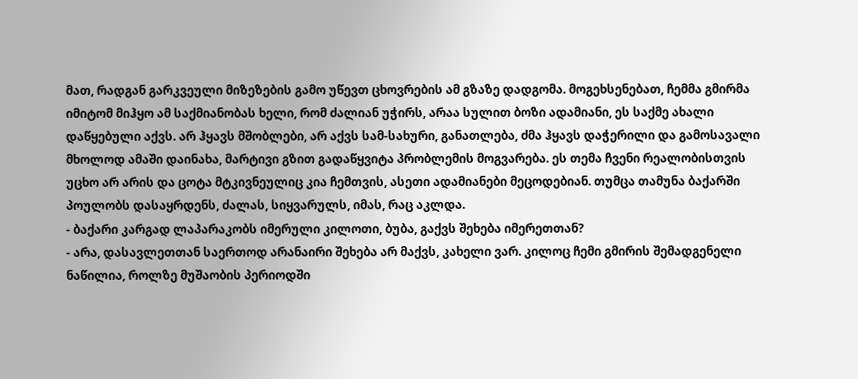მათ, რადგან გარკვეული მიზეზების გამო უწევთ ცხოვრების ამ გზაზე დადგომა. მოგეხსენებათ, ჩემმა გმირმა იმიტომ მიჰყო ამ საქმიანობას ხელი, რომ ძალიან უჭირს, არაა სულით ბოზი ადამიანი, ეს საქმე ახალი დაწყებული აქვს. არ ჰყავს მშობლები, არ აქვს სამ-სახური, განათლება, ძმა ჰყავს დაჭერილი და გამოსავალი მხოლოდ ამაში დაინახა, მარტივი გზით გადაწყვიტა პრობლემის მოგვარება. ეს თემა ჩვენი რეალობისთვის უცხო არ არის და ცოტა მტკივნეულიც კია ჩემთვის, ასეთი ადამიანები მეცოდებიან. თუმცა თამუნა ბაქარში პოულობს დასაყრდენს, ძალას, სიყვარულს, იმას, რაც აკლდა.
- ბაქარი კარგად ლაპარაკობს იმერული კილოთი, ბუბა, გაქვს შეხება იმერეთთან?
- არა, დასავლეთთან საერთოდ არანაირი შეხება არ მაქვს, კახელი ვარ. კილოც ჩემი გმირის შემადგენელი ნაწილია, როლზე მუშაობის პერიოდში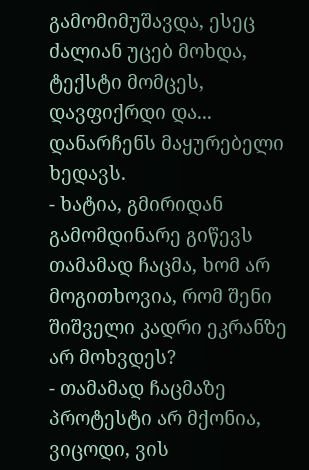გამომიმუშავდა, ესეც ძალიან უცებ მოხდა, ტექსტი მომცეს, დავფიქრდი და... დანარჩენს მაყურებელი ხედავს.
- ხატია, გმირიდან გამომდინარე გიწევს თამამად ჩაცმა, ხომ არ მოგითხოვია, რომ შენი შიშველი კადრი ეკრანზე არ მოხვდეს?
- თამამად ჩაცმაზე პროტესტი არ მქონია, ვიცოდი, ვის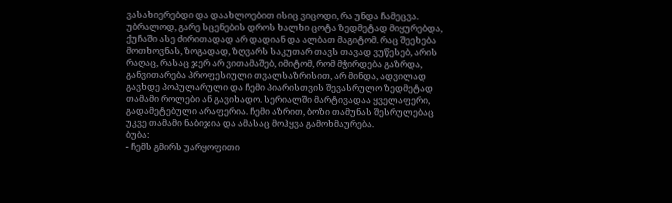ვასახიერებდი და დაახლოებით ისიც ვიცოდი, რა უნდა ჩამეცვა. უბრალოდ, გარე სცენების დროს ხალხი ცოტა ზედმეტად მიყურებდა, ქუჩაში ასე ძირითადად არ დადიან და ალბათ მაგიტომ. რაც შეეხება მოთხოვნას, ზოგადად, ზღვარს საკუთარ თავს თავად ვუწესებ, არის რაღაც, რასაც ჯერ არ ვითამაშებ, იმიტომ, რომ მჭირდება გაზრდა, განვითარება პროფესიული თვალსაზრისით, არ მინდა, ადვილად გავხდე პოპულარული და ჩემი პიარისთვის შევასრულო ზედმეტად თამამი როლები ან გავიხადო. სერიალში მარტივადაა ყველაფერი, გადამეტებული არაფერია. ჩემი აზრით, ბოზი თამუნას შესრულებაც უკვე თამამი ნაბიჯია და ამასაც მოჰყვა გამოხმაურება.
ბუბა:
- ჩემს გმირს უარყოფითი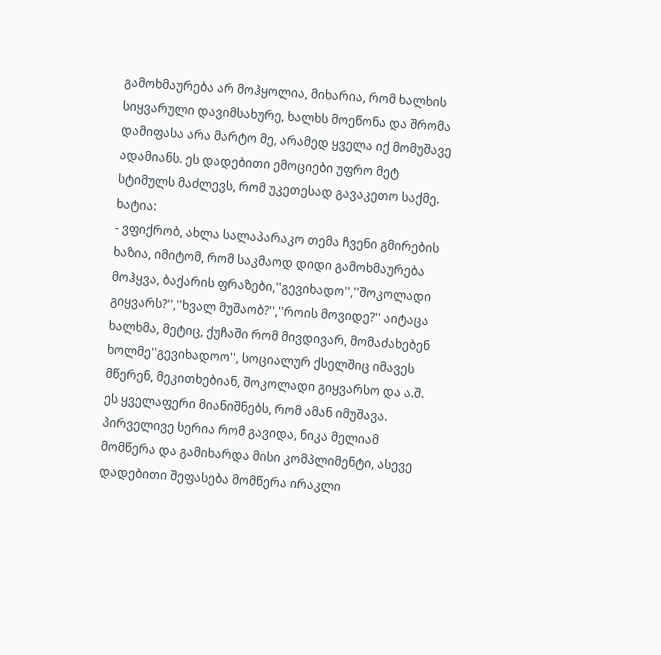გამოხმაურება არ მოჰყოლია, მიხარია, რომ ხალხის სიყვარული დავიმსახურე, ხალხს მოეწონა და შრომა დამიფასა არა მარტო მე, არამედ ყველა იქ მომუშავე ადამიანს. ეს დადებითი ემოციები უფრო მეტ სტიმულს მაძლევს, რომ უკეთესად გავაკეთო საქმე.
ხატია:
- ვფიქრობ, ახლა სალაპარაკო თემა ჩვენი გმირების ხაზია, იმიტომ, რომ საკმაოდ დიდი გამოხმაურება მოჰყვა, ბაქარის ფრაზები,''გევიხადო'',''შოკოლადი გიყვარს?'',''ხვალ მუშაობ?'',''როის მოვიდე?'' აიტაცა ხალხმა, მეტიც, ქუჩაში რომ მივდივარ, მომაძახებენ ხოლმე''გევიხადოო'', სოციალურ ქსელშიც იმავეს მწერენ, მეკითხებიან, შოკოლადი გიყვარსო და ა.შ. ეს ყველაფერი მიანიშნებს, რომ ამან იმუშავა. პირველივე სერია რომ გავიდა, ნიკა მელიამ მომწერა და გამიხარდა მისი კომპლიმენტი, ასევე დადებითი შეფასება მომწერა ირაკლი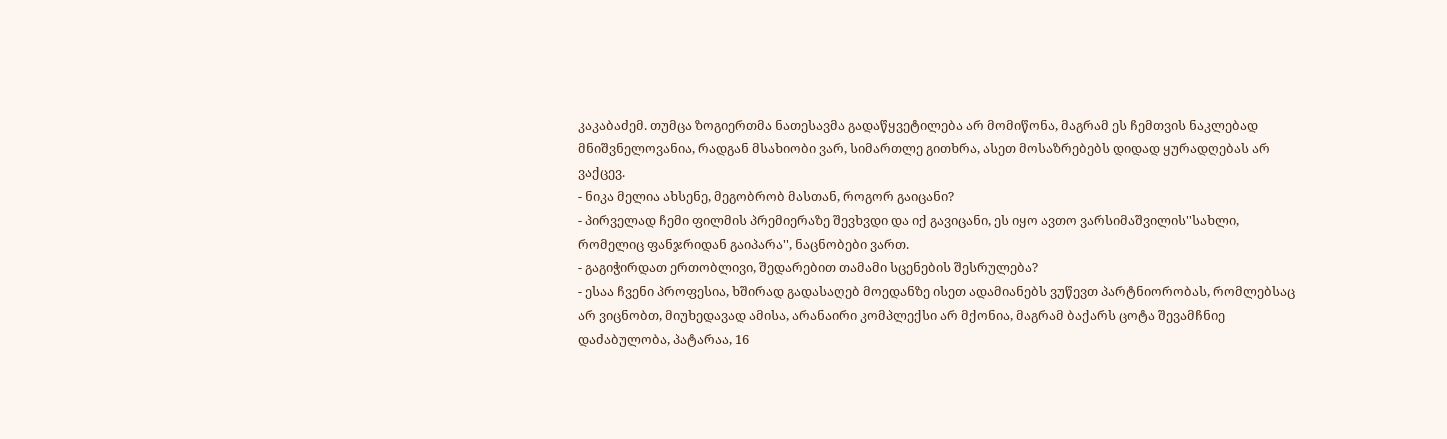კაკაბაძემ. თუმცა ზოგიერთმა ნათესავმა გადაწყვეტილება არ მომიწონა, მაგრამ ეს ჩემთვის ნაკლებად მნიშვნელოვანია, რადგან მსახიობი ვარ, სიმართლე გითხრა, ასეთ მოსაზრებებს დიდად ყურადღებას არ ვაქცევ.
- ნიკა მელია ახსენე, მეგობრობ მასთან, როგორ გაიცანი?
- პირველად ჩემი ფილმის პრემიერაზე შევხვდი და იქ გავიცანი, ეს იყო ავთო ვარსიმაშვილის''სახლი, რომელიც ფანჯრიდან გაიპარა'', ნაცნობები ვართ.
- გაგიჭირდათ ერთობლივი, შედარებით თამამი სცენების შესრულება?
- ესაა ჩვენი პროფესია, ხშირად გადასაღებ მოედანზე ისეთ ადამიანებს ვუწევთ პარტნიორობას, რომლებსაც არ ვიცნობთ, მიუხედავად ამისა, არანაირი კომპლექსი არ მქონია, მაგრამ ბაქარს ცოტა შევამჩნიე დაძაბულობა, პატარაა, 16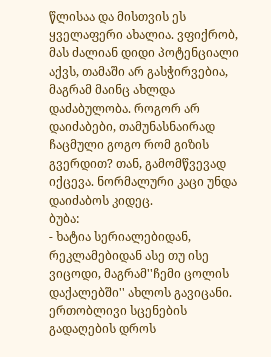წლისაა და მისთვის ეს ყველაფერი ახალია. ვფიქრობ, მას ძალიან დიდი პოტენციალი აქვს, თამაში არ გასჭირვებია, მაგრამ მაინც ახლდა დაძაბულობა. როგორ არ დაიძაბები, თამუნასნაირად ჩაცმული გოგო რომ გიზის გვერდით? თან, გამომწვევად იქცევა. ნორმალური კაცი უნდა დაიძაბოს კიდეც.
ბუბა:
- ხატია სერიალებიდან, რეკლამებიდან ასე თუ ისე ვიცოდი, მაგრამ''ჩემი ცოლის დაქალებში'' ახლოს გავიცანი. ერთობლივი სცენების გადაღების დროს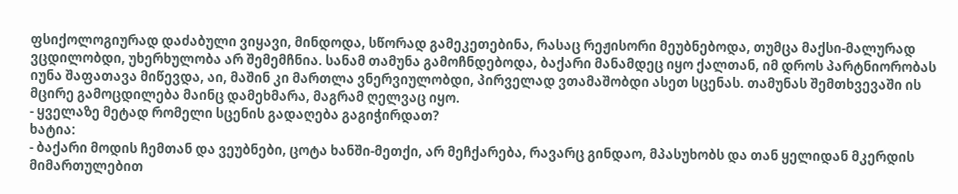ფსიქოლოგიურად დაძაბული ვიყავი, მინდოდა, სწორად გამეკეთებინა, რასაც რეჟისორი მეუბნებოდა, თუმცა მაქსი-მალურად ვცდილობდი, უხერხულობა არ შემემჩნია. სანამ თამუნა გამოჩნდებოდა, ბაქარი მანამდეც იყო ქალთან, იმ დროს პარტნიორობას იუნა შაფათავა მიწევდა, აი, მაშინ კი მართლა ვნერვიულობდი, პირველად ვთამაშობდი ასეთ სცენას. თამუნას შემთხვევაში ის მცირე გამოცდილება მაინც დამეხმარა, მაგრამ ღელვაც იყო.
- ყველაზე მეტად რომელი სცენის გადაღება გაგიჭირდათ?
ხატია:
- ბაქარი მოდის ჩემთან და ვეუბნები, ცოტა ხანში-მეთქი, არ მეჩქარება, რავარც გინდაო, მპასუხობს და თან ყელიდან მკერდის მიმართულებით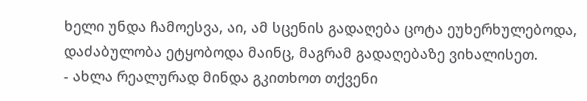ხელი უნდა ჩამოესვა, აი, ამ სცენის გადაღება ცოტა ეუხერხულებოდა, დაძაბულობა ეტყობოდა მაინც, მაგრამ გადაღებაზე ვიხალისეთ.
- ახლა რეალურად მინდა გკითხოთ თქვენი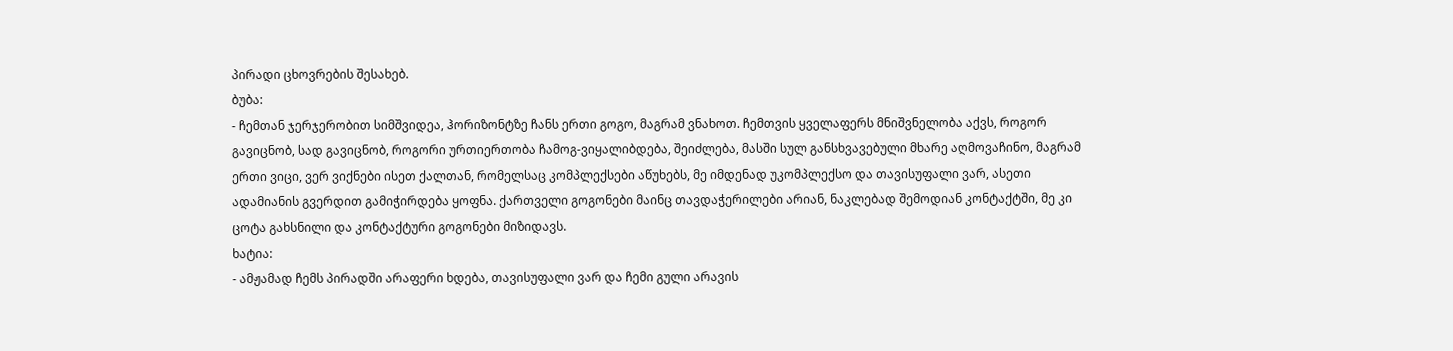პირადი ცხოვრების შესახებ.
ბუბა:
- ჩემთან ჯერჯერობით სიმშვიდეა, ჰორიზონტზე ჩანს ერთი გოგო, მაგრამ ვნახოთ. ჩემთვის ყველაფერს მნიშვნელობა აქვს, როგორ გავიცნობ, სად გავიცნობ, როგორი ურთიერთობა ჩამოგ-ვიყალიბდება, შეიძლება, მასში სულ განსხვავებული მხარე აღმოვაჩინო, მაგრამ ერთი ვიცი, ვერ ვიქნები ისეთ ქალთან, რომელსაც კომპლექსები აწუხებს, მე იმდენად უკომპლექსო და თავისუფალი ვარ, ასეთი ადამიანის გვერდით გამიჭირდება ყოფნა. ქართველი გოგონები მაინც თავდაჭერილები არიან, ნაკლებად შემოდიან კონტაქტში, მე კი ცოტა გახსნილი და კონტაქტური გოგონები მიზიდავს.
ხატია:
- ამჟამად ჩემს პირადში არაფერი ხდება, თავისუფალი ვარ და ჩემი გული არავის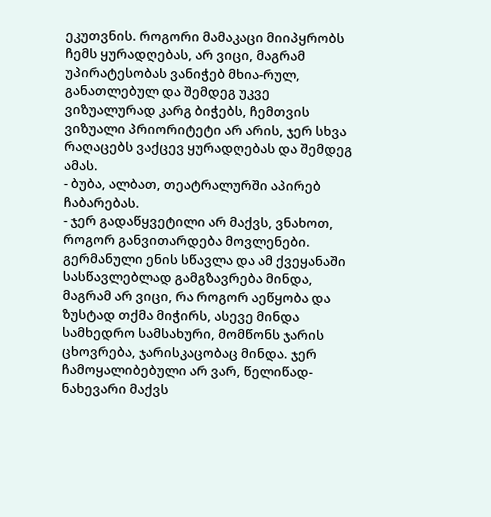ეკუთვნის. როგორი მამაკაცი მიიპყრობს ჩემს ყურადღებას, არ ვიცი, მაგრამ უპირატესობას ვანიჭებ მხია-რულ, განათლებულ და შემდეგ უკვე ვიზუალურად კარგ ბიჭებს, ჩემთვის ვიზუალი პრიორიტეტი არ არის, ჯერ სხვა რაღაცებს ვაქცევ ყურადღებას და შემდეგ ამას.
- ბუბა, ალბათ, თეატრალურში აპირებ ჩაბარებას.
- ჯერ გადაწყვეტილი არ მაქვს, ვნახოთ, როგორ განვითარდება მოვლენები. გერმანული ენის სწავლა და ამ ქვეყანაში სასწავლებლად გამგზავრება მინდა, მაგრამ არ ვიცი, რა როგორ აეწყობა და ზუსტად თქმა მიჭირს, ასევე მინდა სამხედრო სამსახური, მომწონს ჯარის ცხოვრება, ჯარისკაცობაც მინდა. ჯერ ჩამოყალიბებული არ ვარ, წელიწად-ნახევარი მაქვს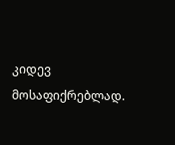კიდევ მოსაფიქრებლად.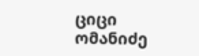ციცი ომანიძე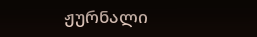ჟურნალი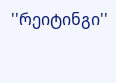''რეიტინგი''